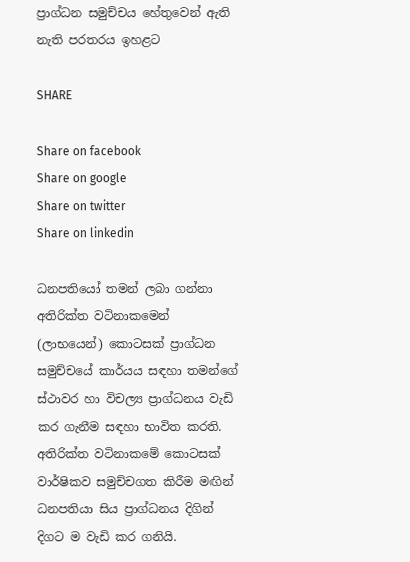ප්‍රාග්ධන සමුච්චය හේතුවෙන් ඇති නැති පරතරය ඉහළට

SHARE

Share on facebook
Share on google
Share on twitter
Share on linkedin

ධනපතියෝ තමන් ලබා ගන්නා අතිරික්ත වටිනාකමෙන් (ලාභයෙන්) කොටසක් ප්‍රාග්ධන සමුච්චයේ කාර්යය සඳහා තමන්ගේ ස්ථාවර හා විචල්‍ය ප්‍රාග්ධනය වැඩි කර ගැනීම සඳහා භාවිත කරති. අතිරික්ත වටිනාකමේ කොටසක් වාර්ෂිකව සමුච්චගත කිරීම මඟින් ධනපතියා සිය ප්‍රාග්ධනය දිගින් දිගට ම වැඩි කර ගනියි.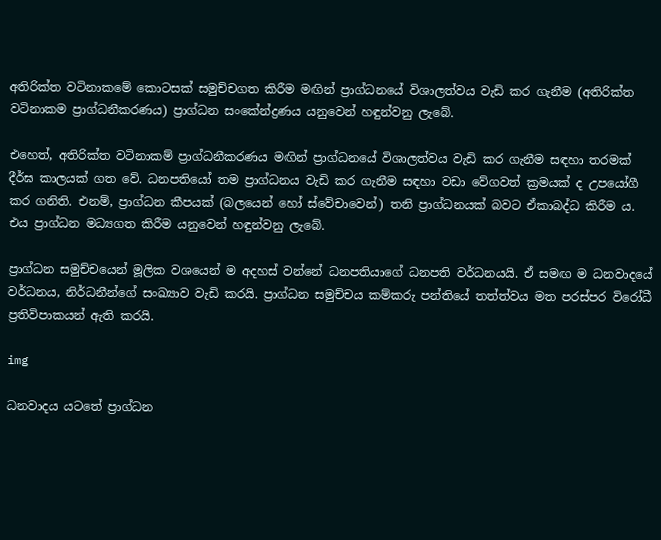අතිරික්ත වටිනාකමේ කොටසක් සමුච්චගත කිරීම මඟින් ප්‍රාග්ධනයේ විශාලත්වය වැඩි කර ගැනීම (අතිරික්ත වටිනාකම ප්‍රාග්ධනීකරණය) ප්‍රාග්ධන සංකේන්ද්‍රණය යනුවෙන් හඳුන්වනු ලැබේ.

එහෙත්, අතිරික්ත වටිනාකම් ප්‍රාග්ධනීකරණය මඟින් ප්‍රාග්ධනයේ විශාලත්වය වැඩි කර ගැනීම සඳහා තරමක් දීර්ඝ කාලයක් ගත වේ. ධනපතියෝ තම ප්‍රාග්ධනය වැඩි කර ගැනීම සඳහා වඩා වේගවත් ක්‍රමයක් ද උපයෝගී කර ගනිති. එනම්, ප්‍රාග්ධන කීපයක් (බලයෙන් හෝ ස්වේචාවෙන්) තනි ප්‍රාග්ධනයක් බවට ඒකාබද්ධ කිරීම ය. එය ප්‍රාග්ධන මධ්‍යගත කිරීම යනුවෙන් හඳුන්වනු ලැබේ.

ප්‍රාග්ධන සමුච්චයෙන් මූලික වශයෙන් ම අදහස් වන්නේ ධනපතියාගේ ධනපති වර්ධනයයි. ඒ සමඟ ම ධනවාදයේ වර්ධනය, නිර්ධනීන්ගේ සංඛ්‍යාව වැඩි කරයි. ප්‍රාග්ධන සමුච්චය කම්කරු පන්තියේ තත්ත්වය මත පරස්පර විරෝධී ප්‍රතිවිපාකයන් ඇති කරයි.

img

ධනවාදය යටතේ ප්‍රාග්ධන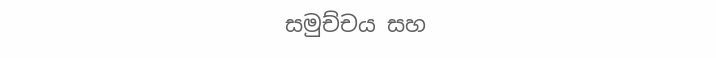සමුච්චය සහ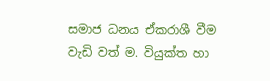සමාජ ධනය ඒකරාශී වීම වැඩි වත් ම. වියුක්ත හා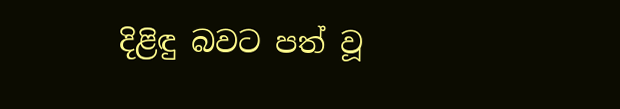දිළිඳු බවට පත් වූ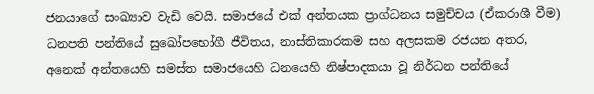ජනයාගේ සංඛ්‍යාව වැඩි වෙයි. සමාජයේ එක් අන්තයක ප්‍රාග්ධනය සමුච්චය (ඒකරාශී වීම) ධනපති පන්තියේ සුඛෝපභෝගී ජීවිතය, නාස්තිකාරකම සහ අලසකම රජයන අතර, අනෙක් අන්තයෙහි සමස්ත සමාජයෙහි ධනයෙහි නිෂ්පාදකයා වූ නිර්ධන පන්තියේ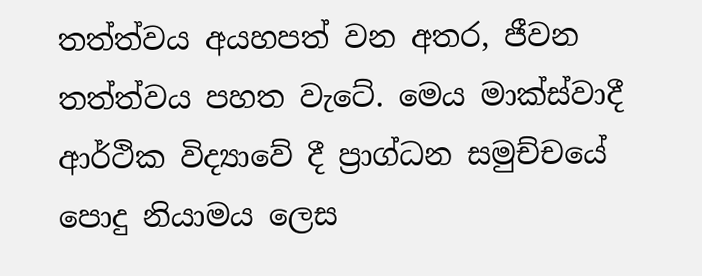තත්ත්වය අයහපත් වන අතර, ජීවන තත්ත්වය පහත වැටේ. මෙය මාක්ස්වාදී ආර්ථික විද්‍යාවේ දී ප්‍රාග්ධන සමුච්චයේ පොදු නියාමය ලෙස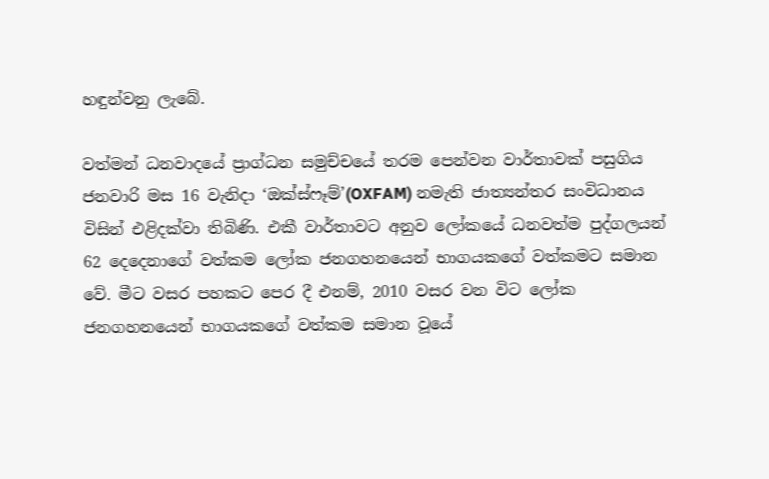හඳුන්වනු ලැබේ.

වත්මන් ධනවාදයේ ප්‍රාග්ධන සමුච්චයේ තරම පෙන්වන වාර්තාවක් පසුගිය ජනවාරි මස 16 වැනිදා ‘ඔක්ස්ෆෑම්’(OXFAM) නමැති ජාත්‍යන්තර සංවිධානය විසින් එළිදක්වා තිබිණි. එකී වාර්තාවට අනුව ලෝකයේ ධනවත්ම පුද්ගලයන් 62 දෙදෙනාගේ වත්කම ලෝක ජනගහනයෙන් භාගයකගේ වත්කමට සමාන වේ. මීට වසර පහකට පෙර දී එනම්, 2010 වසර වන විට ලෝක ජනගහනයෙන් භාගයකගේ වත්කම සමාන වූයේ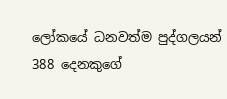ලෝකයේ ධනවත්ම පුද්ගලයන් 388 දෙනකුගේ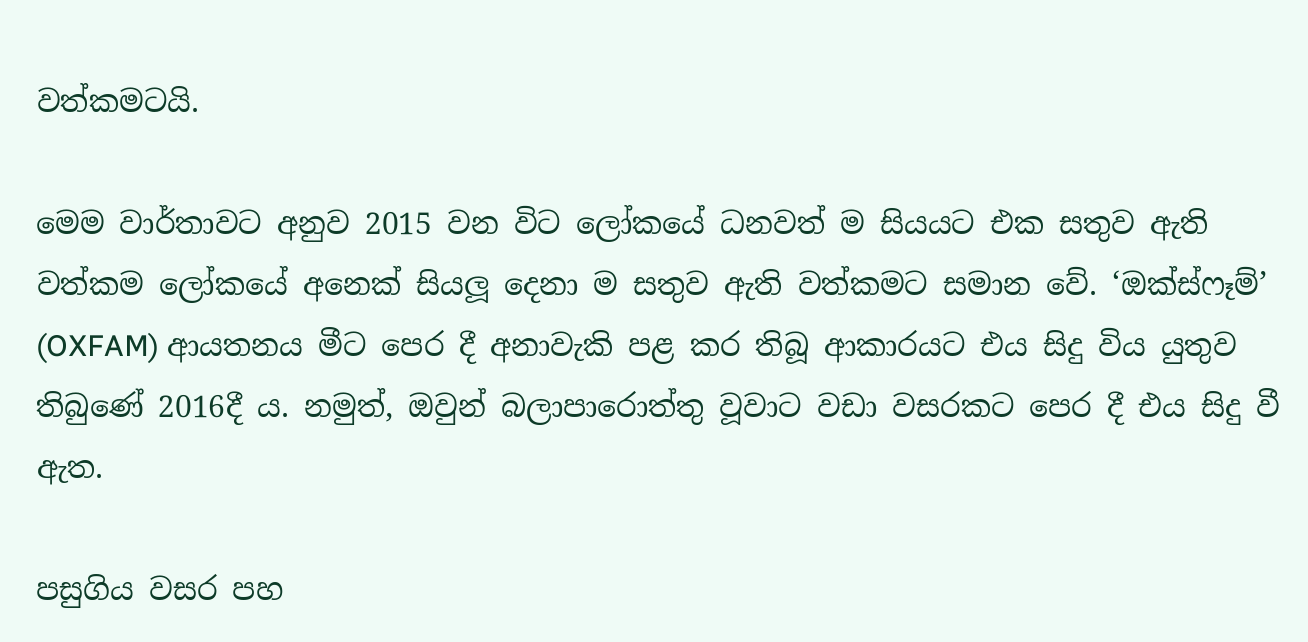වත්කමටයි.

මෙම වාර්තාවට අනුව 2015 වන විට ලෝකයේ ධනවත් ම සියයට එක සතුව ඇති වත්කම ලෝකයේ අනෙක් සියලූ දෙනා ම සතුව ඇති වත්කමට සමාන වේ. ‘ඔක්ස්ෆෑම්’ (OXFAM) ආයතනය මීට පෙර දී අනාවැකි පළ කර තිබූ ආකාරයට එය සිදු විය යුතුව තිබුණේ 2016දී ය. නමුත්, ඔවුන් බලාපාරොත්තු වූවාට වඩා වසරකට පෙර දී එය සිදු වී ඇත.

පසුගිය වසර පහ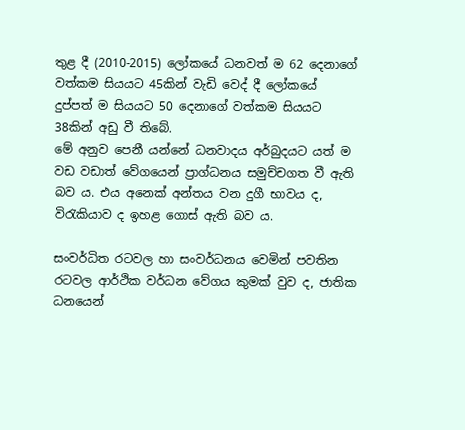තුළ දී (2010-2015) ලෝකයේ ධනවත් ම 62 දෙනාගේ වත්කම සියයට 45කින් වැඩි වෙද් දී ලෝකයේ දුප්පත් ම සියයට 50 දෙනාගේ වත්කම සියයට 38කින් අඩු වී තිබේ.
මේ අනුව පෙනී යන්නේ ධනවාදය අර්බුදයට යත් ම වඩ වඩාත් වේගයෙන් ප්‍රාග්ධනය සමුච්චගත වී ඇති බව ය. එය අනෙක් අන්තය වන දුගී භාවය ද, විරැකියාව ද ඉහළ ගොස් ඇති බව ය.

සංවර්ධිත රටවල හා සංවර්ධනය වෙමින් පවතින රටවල ආර්ථික වර්ධන වේගය කුමක් වුව ද, ජාතික ධනයෙන්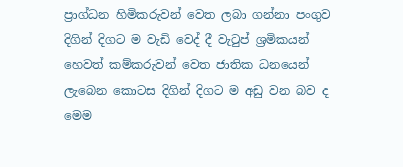ප්‍රාග්ධන හිමිකරුවන් වෙත ලබා ගන්නා පංගුව දිගින් දිගට ම වැඩි වෙද් දී වැටුප් ශ්‍රමිකයන් හෙවත් කම්කරුවන් වෙත ජාතික ධනයෙන් ලැබෙන කොටස දිගින් දිගට ම අඩු වන බව ද මෙම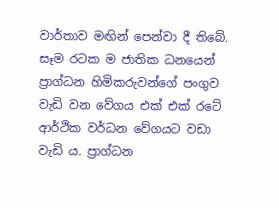වාර්තාව මඟින් පෙන්වා දී තිබේ. සෑම රටක ම ජාතික ධනයෙන් ප්‍රාග්ධන හිමිකරුවන්ගේ පංගුව වැඩි වන වේගය එක් එක් රටේ ආර්ථික වර්ධන වේගයට වඩා වැඩි ය. ප්‍රාග්ධන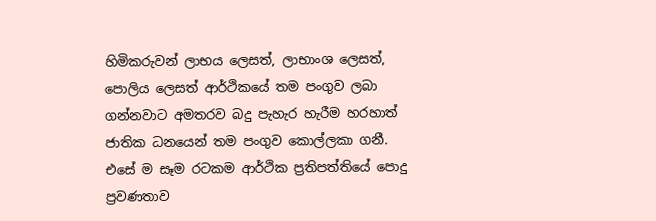හිමිකරුවන් ලාභය ලෙසත්, ලාභාංශ ලෙසත්, පොලිය ලෙසත් ආර්ථිකයේ තම පංගුව ලබා ගන්නවාට අමතරව බදු පැහැර හැරීම හරහාත් ජාතික ධනයෙන් තම පංගුව කොල්ලකා ගනී. එසේ ම සෑම රටකම ආර්ථික ප්‍රතිපත්තියේ පොදු ප්‍රවණතාව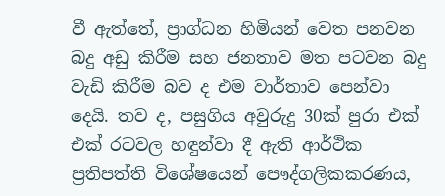වී ඇත්තේ, ප්‍රාග්ධන හිමියන් වෙත පනවන බදු අඩු කිරීම සහ ජනතාව මත පටවන බදු වැඩි කිරීම බව ද එම වාර්තාව පෙන්වා දෙයි. තව ද, පසුගිය අවුරුදු 30ක් පුරා එක් එක් රටවල හඳුන්වා දී ඇති ආර්ථික ප්‍රතිපත්ති විශේෂයෙන් පෞද්ගලිකකරණය,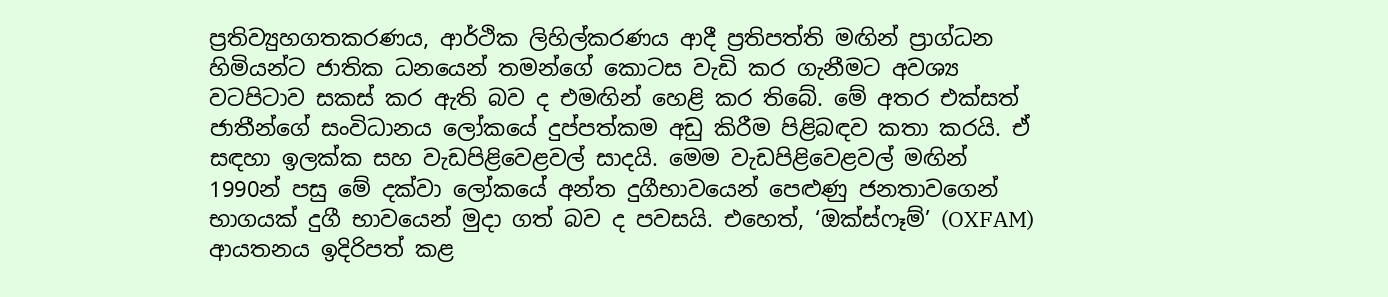ප්‍රතිව්‍යුහගතකරණය, ආර්ථික ලිහිල්කරණය ආදී ප්‍රතිපත්ති මඟින් ප්‍රාග්ධන හිමියන්ට ජාතික ධනයෙන් තමන්ගේ කොටස වැඩි කර ගැනීමට අවශ්‍ය වටපිටාව සකස් කර ඇති බව ද එමඟින් හෙළි කර තිබේ. මේ අතර එක්සත් ජාතීන්ගේ සංවිධානය ලෝකයේ දුප්පත්කම අඩු කිරීම පිළිබඳව කතා කරයි. ඒ සඳහා ඉලක්ක සහ වැඩපිළිවෙළවල් සාදයි. මෙම වැඩපිළිවෙළවල් මඟින් 1990න් පසු මේ දක්වා ලෝකයේ අන්ත දුගීභාවයෙන් පෙළුණු ජනතාවගෙන් භාගයක් දුගී භාවයෙන් මුදා ගත් බව ද පවසයි. එහෙත්, ‘ඔක්ස්ෆෑම්’ (OXFAM) ආයතනය ඉදිරිපත් කළ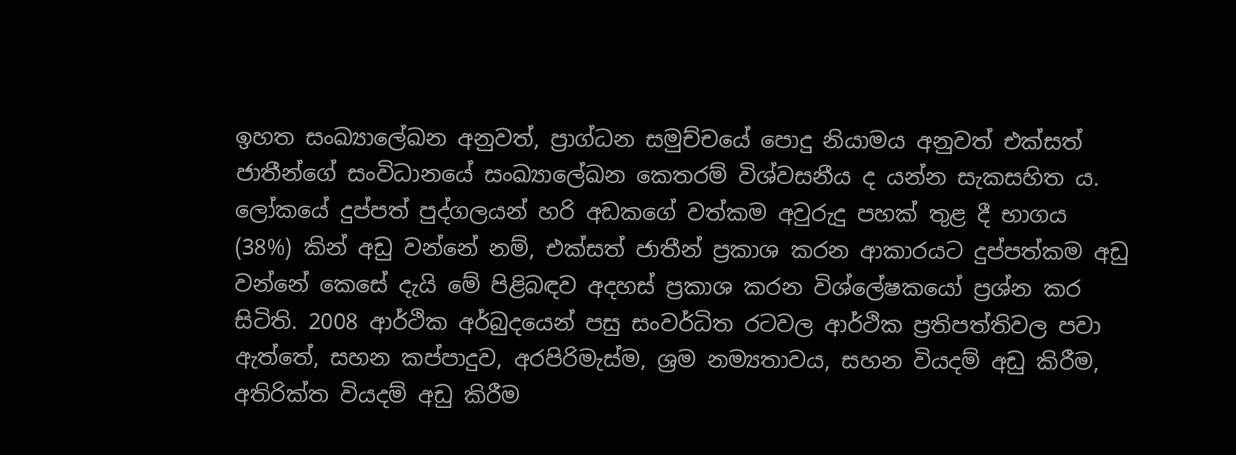ඉහත සංඛ්‍යාලේඛන අනුවත්, ප්‍රාග්ධන සමුච්චයේ පොදු නියාමය අනුවත් එක්සත් ජාතීන්ගේ සංවිධානයේ සංඛ්‍යාලේඛන කෙතරම් විශ්වසනීය ද යන්න සැකසහිත ය. ලෝකයේ දුප්පත් පුද්ගලයන් හරි අඩකගේ වත්කම අවුරුදු පහක් තුළ දී භාගය (38%) කින් අඩු වන්නේ නම්, එක්සත් ජාතීන් ප්‍රකාශ කරන ආකාරයට දුප්පත්කම අඩු වන්නේ කෙසේ දැයි මේ පිළිබඳව අදහස් ප්‍රකාශ කරන විශ්ලේෂකයෝ ප්‍රශ්න කර සිටිති. 2008 ආර්ථික අර්බුදයෙන් පසු සංවර්ධිත රටවල ආර්ථික ප්‍රතිපත්තිවල පවා ඇත්තේ, සහන කප්පාදුව, අරපිරිමැස්ම, ශ්‍රම නම්‍යතාවය, සහන වියදම් අඩු කිරීම, අතිරික්ත වියදම් අඩු කිරීම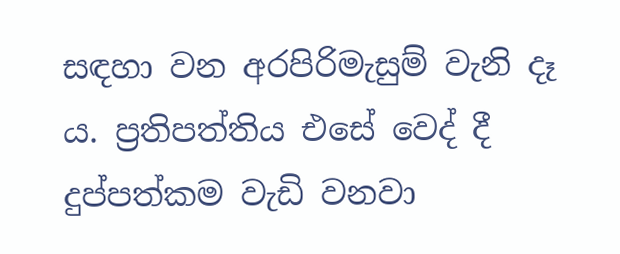සඳහා වන අරපිරිමැසුම් වැනි දෑ ය. ප්‍රතිපත්තිය එසේ වෙද් දී දුප්පත්කම වැඩි වනවා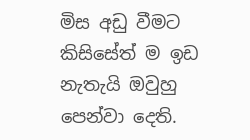මිස අඩු වීමට කිසිසේත් ම ඉඩ නැතැයි ඔවුහු පෙන්වා දෙති.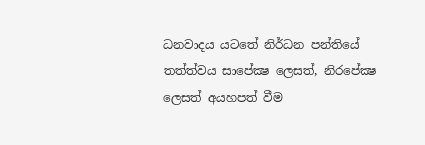ධනවාදය යටතේ නිර්ධන පන්තියේ තත්ත්වය සාපේක්‍ෂ ලෙසත්, නිරපේක්‍ෂ ලෙසත් අයහපත් වීම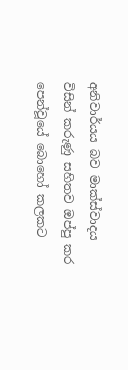අනිවාර්යය බව මාක්ස්වාදය විසින් කරුණු සහිතව ඔප්පු කර පෙන්වූයේ බොහෝ කලකට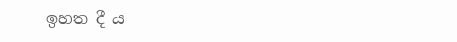ඉහත දී ය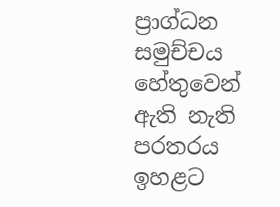ප්‍රාග්ධන සමුච්චය හේතුවෙන් ඇති නැති පරතරය ඉහළට